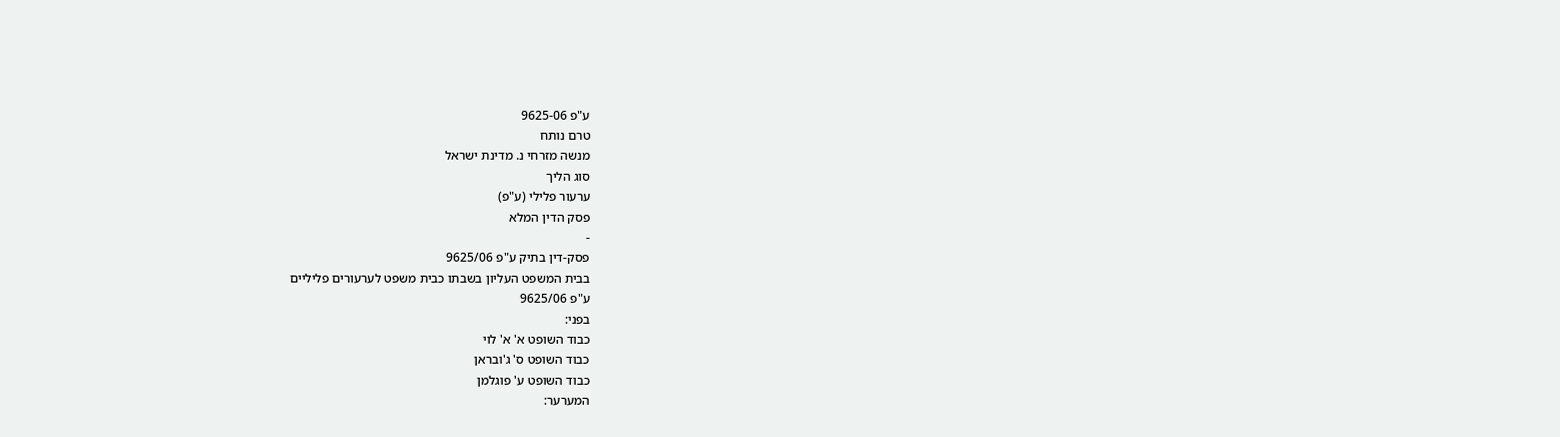ע"פ 9625-06
טרם נותח
מנשה מזרחי נ. מדינת ישראל
סוג הליך
ערעור פלילי (ע"פ)
פסק הדין המלא
-
פסק-דין בתיק ע"פ 9625/06
בבית המשפט העליון בשבתו כבית משפט לערעורים פליליים
ע"פ 9625/06
בפני:
כבוד השופט א' א' לוי
כבוד השופט ס' ג'ובראן
כבוד השופט ע' פוגלמן
המערער: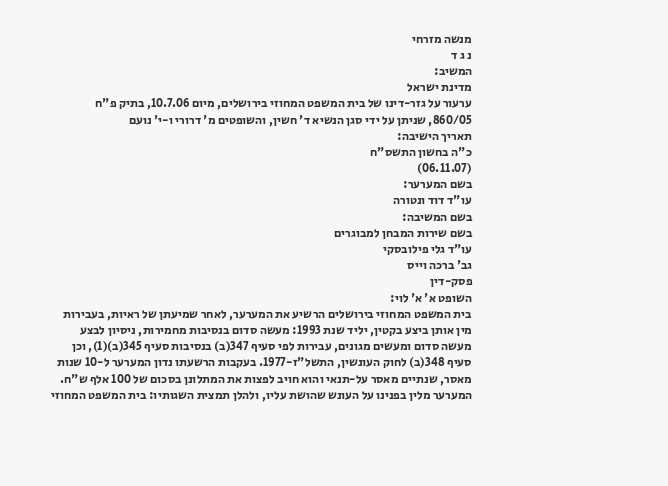מנשה מזרחי
נ ג ד
המשיב:
מדינת ישראל
ערעור על גזר-דינו של בית המשפט המחוזי בירושלים, מיום 10.7.06, בתיק פ"ח 860/05, שניתן על ידי סגן הנשיא ד' חשין, והשופטים מ' דרורי ו-י' נועם
תאריך הישיבה:
כ"ה בחשון התשס"ח
(06.11.07)
בשם המערער:
עו"ד דוד ונטורה
בשם המשיבה:
בשם שירות המבחן למבוגרים
עו"ד גלי פילובסקי
גב' ברכה וייס
פסק-דין
השופט א' א' לוי:
בית המשפט המחוזי בירושלים הרשיע את המערער, לאחר שמיעתן של ראיות, בעבירות מין אותן ביצע בקטין, יליד שנת 1993: מעשה סדום בנסיבות מחמירות, ניסיון לבצע מעשה סדום ומעשים מגונים, עבירות לפי סעיף 347(ב) בנסיבות סעיף 345(ב)(1), וכן סעיף 348(ב) לחוק העונשין, התשל"ז-1977. בעקבות הרשעתו נדון המערער ל-10 שנות מאסר, שנתיים מאסר על-תנאי והוא חויב לפצות את המתלונן בסכום של 100 אלף ש"ח.
המערער מלין בפנינו על העונש שהושת עליו, ולהלן תמצית השגותיו: בית המשפט המחוזי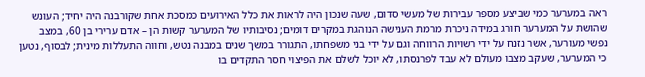ראה במערער כמי שביצע מספר עבירות של מעשי סדום, שעה שנכון היה לראות את כלל האירועים כמסכת אחת שקורבנה היה יחיד; העונש שהושת על המערער חורג במידה ניכרת מרמת הענישה הנוהגת במקרים דומים; נסיבותיו של המערער קשות הן – אדם ערירי בן 60, במצב נפשי מעורער, אשר נזנח על ידי רשויות הרווחה וגם על ידי בני משפחתו, התגורר במשך שנים במבנה נטש, וחווה התעללות מינית; לבסוף, נטען כי המערער, שעקב מצבו מעולם לא עבד לפרנסתו, לא יוכל לשלם את הפיצוי חסר התקדים בו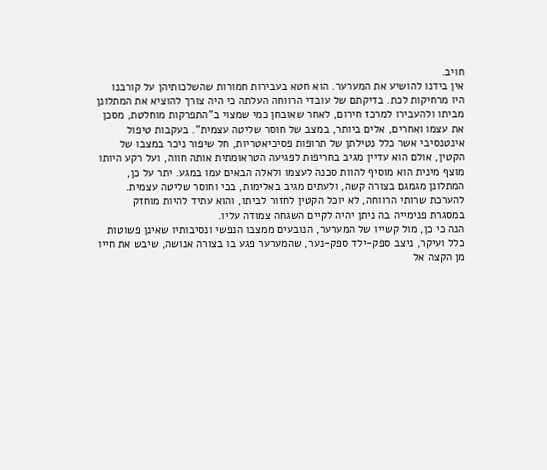חויב.
אין בידנו להושיע את המערער. הוא חטא בעבירות חמורות שהשלכותיהן על קורבנו היו מרחיקות לכת. בדיקתם של עובדי הרווחה העלתה כי היה צורך להוציא את המתלונן מביתו ולהעבירו למרכז חירום, לאחר שאובחן כמי שמצוי ב"התפרקות מוחלטת, מסכן את עצמו ואחרים, אלים ביותר, במצב של חוסר שליטה עצמית". בעקבות טיפול אינטנסיבי אשר כלל נטילתן של תרופות פסיכיאטריות, חל שיפור ניכר במצבו של הקטין, אולם הוא עדיין מגיב בחריפות לפגיעה הטראומתית אותה חווה, ועל רקע היותו מוצף מינית הוא מוסיף להוות סכנה לעצמו ולאלה הבאים עמו במגע. יתר על כן, המתלונן מגמגם בצורה קשה, ולעתים מגיב באלימות, בכי וחוסר שליטה עצמית. להערכת שרותי הרווחה, לא יוכל הקטין לחזור לביתו, והוא עתיד להיות מוחזק במסגרת פנימייה בה ניתן יהיה לקיים השגחה צמודה עליו.
הנה כי כן, מול קשייו של המערער, הנובעים ממצבו הנפשי ונסיבותיו שאינן פשוטות כלל ועיקר, ניצב ספק-ילד ספק-נער, שהמערער פגע בו בצורה אנושה, שיבש את חייו מן הקצה אל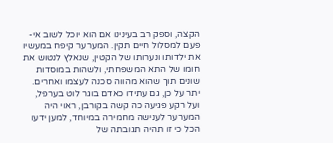הקצה, וספק רב בעינינו אם הוא יוכל לשוב אי-פעם למסלול חיים תקין. המערער קיפח במעשיו את ילדותו ונערותו של הקטין, שנאלץ לנטוש את חומו של התא המשפחתי, ולשהות במוסדות שונים תוך שהוא מהווה סכנה לעצמו ואחרים. יתר על כן, גם עתידו כאדם בוגר לוט בערפל, ועל רקע פגיעה כה קשה בקורבן, ראוי היה המערער לענישה מחמירה במיוחד, למען ידעו הכל כי זו תהיה תגובתה של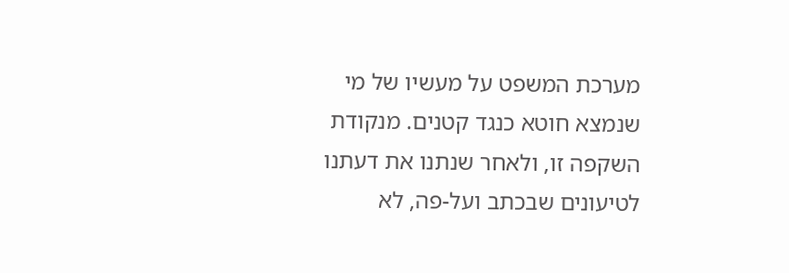מערכת המשפט על מעשיו של מי שנמצא חוטא כנגד קטנים. מנקודת השקפה זו, ולאחר שנתנו את דעתנו לטיעונים שבכתב ועל-פה, לא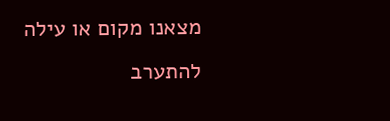מצאנו מקום או עילה להתערב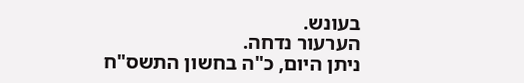בעונש.
הערעור נדחה.
ניתן היום, כ"ה בחשון התשס"ח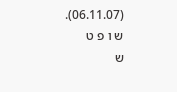(06.11.07).
ש ו פ ט
ש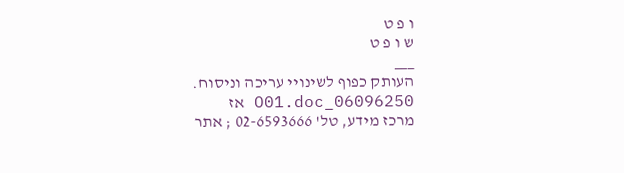ו פ ט
ש ו פ ט
___
העותק כפוף לשינויי עריכה וניסוח. 06096250_O01.doc אז
מרכז מידע, טל' 02-6593666 ; אתר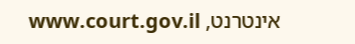אינטרנט, www.court.gov.il